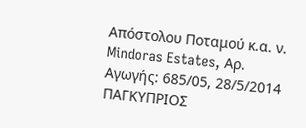Απόστολου Ποταμού κ.α. ν. Mindoras Estates, Αρ. Αγωγής: 685/05, 28/5/2014 ΠΑΓΚΥΠΡΙΟΣ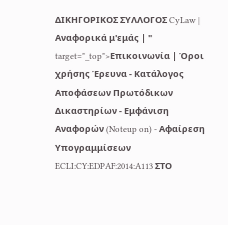ΔΙΚΗΓΟΡΙΚΟΣ ΣΥΛΛΟΓΟΣ CyLaw | Αναφορικά μ'εμάς | " target="_top">Επικοινωνία | Όροι χρήσης Έρευνα - Κατάλογος Αποφάσεων Πρωτόδικων Δικαστηρίων - Εμφάνιση Αναφορών (Noteup on) - Αφαίρεση Υπογραμμίσεων ECLI:CY:EDPAF:2014:A113 ΣΤΟ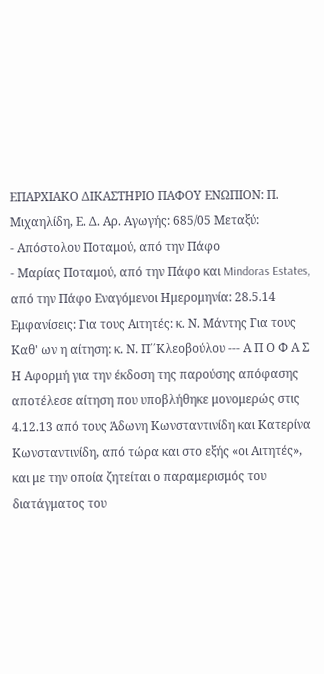ΕΠΑΡΧΙΑΚΟ ΔΙΚΑΣΤΗΡΙΟ ΠΑΦΟΥ ΕΝΩΠΙΟΝ: Π. Μιχαηλίδη, Ε. Δ. Αρ. Αγωγής: 685/05 Μεταξύ:
- Απόστολου Ποταμού, από την Πάφο
- Μαρίας Ποταμού, από την Πάφο και Mindoras Estates, από την Πάφο Εναγόμενοι Ημερομηνία: 28.5.14 Εμφανίσεις: Για τους Αιτητές: κ. Ν. Μάντης Για τους Καθ' ων η αίτηση: κ. Ν. Π΄΄Κλεοβούλου --- Α Π Ο Φ Α Σ Η Αφορμή για την έκδοση της παρούσης απόφασης αποτέλεσε αίτηση που υποβλήθηκε μονομερώς στις 4.12.13 από τους Άδωνη Κωνσταντινίδη και Κατερίνα Κωνσταντινίδη, από τώρα και στο εξής «οι Αιτητές», και με την οποία ζητείται ο παραμερισμός του διατάγματος του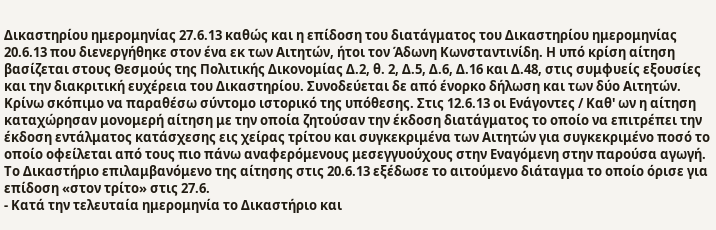Δικαστηρίου ημερομηνίας 27.6.13 καθώς και η επίδοση του διατάγματος του Δικαστηρίου ημερομηνίας 20.6.13 που διενεργήθηκε στον ένα εκ των Αιτητών, ήτοι τον Άδωνη Κωνσταντινίδη. Η υπό κρίση αίτηση βασίζεται στους Θεσμούς της Πολιτικής Δικονομίας Δ.2, θ. 2, Δ.5, Δ.6, Δ.16 και Δ.48, στις συμφυείς εξουσίες και την διακριτική ευχέρεια του Δικαστηρίου. Συνοδεύεται δε από ένορκο δήλωση και των δύο Αιτητών. Κρίνω σκόπιμο να παραθέσω σύντομο ιστορικό της υπόθεσης. Στις 12.6.13 οι Ενάγοντες / Καθ' ων η αίτηση καταχώρησαν μονομερή αίτηση με την οποία ζητούσαν την έκδοση διατάγματος το οποίο να επιτρέπει την έκδοση εντάλματος κατάσχεσης εις χείρας τρίτου και συγκεκριμένα των Αιτητών για συγκεκριμένο ποσό το οποίο οφείλεται από τους πιο πάνω αναφερόμενους μεσεγγυούχους στην Εναγόμενη στην παρούσα αγωγή. Το Δικαστήριο επιλαμβανόμενο της αίτησης στις 20.6.13 εξέδωσε το αιτούμενο διάταγμα το οποίο όρισε για επίδοση «στον τρίτο» στις 27.6.
- Κατά την τελευταία ημερομηνία το Δικαστήριο και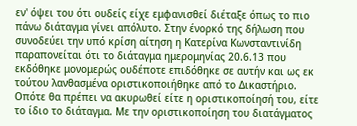εν' όψει του ότι ουδείς είχε εμφανισθεί διέταξε όπως το πιο πάνω διάταγμα γίνει απόλυτο. Στην ένορκό της δήλωση που συνοδεύει την υπό κρίση αίτηση η Κατερίνα Κωνσταντινίδη παραπονείται ότι το διάταγμα ημερομηνίας 20.6.13 που εκδόθηκε μονομερώς ουδέποτε επιδόθηκε σε αυτήν και ως εκ τούτου λανθασμένα οριστικοποιήθηκε από το Δικαστήριο. Οπότε θα πρέπει να ακυρωθεί είτε η οριστικοποίησή του, είτε το ίδιο το διάταγμα. Με την οριστικοποίηση του διατάγματος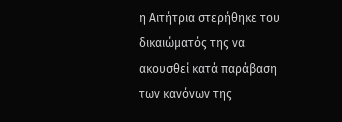η Αιτήτρια στερήθηκε του δικαιώματός της να ακουσθεί κατά παράβαση των κανόνων της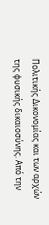Πολιτικής Δικονομίας και των αρχών της φυσικής δικαιοσύνης. Από την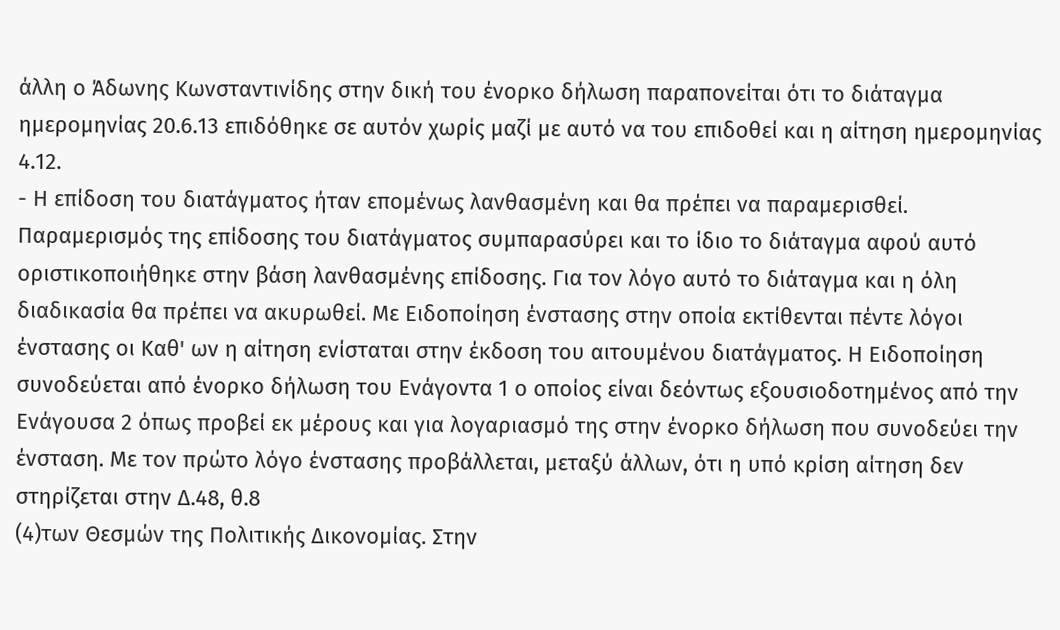άλλη ο Άδωνης Κωνσταντινίδης στην δική του ένορκο δήλωση παραπονείται ότι το διάταγμα ημερομηνίας 20.6.13 επιδόθηκε σε αυτόν χωρίς μαζί με αυτό να του επιδοθεί και η αίτηση ημερομηνίας 4.12.
- Η επίδοση του διατάγματος ήταν επομένως λανθασμένη και θα πρέπει να παραμερισθεί. Παραμερισμός της επίδοσης του διατάγματος συμπαρασύρει και το ίδιο το διάταγμα αφού αυτό οριστικοποιήθηκε στην βάση λανθασμένης επίδοσης. Για τον λόγο αυτό το διάταγμα και η όλη διαδικασία θα πρέπει να ακυρωθεί. Με Ειδοποίηση ένστασης στην οποία εκτίθενται πέντε λόγοι ένστασης οι Καθ' ων η αίτηση ενίσταται στην έκδοση του αιτουμένου διατάγματος. Η Ειδοποίηση συνοδεύεται από ένορκο δήλωση του Ενάγοντα 1 ο οποίος είναι δεόντως εξουσιοδοτημένος από την Ενάγουσα 2 όπως προβεί εκ μέρους και για λογαριασμό της στην ένορκο δήλωση που συνοδεύει την ένσταση. Με τον πρώτο λόγο ένστασης προβάλλεται, μεταξύ άλλων, ότι η υπό κρίση αίτηση δεν στηρίζεται στην Δ.48, θ.8
(4)των Θεσμών της Πολιτικής Δικονομίας. Στην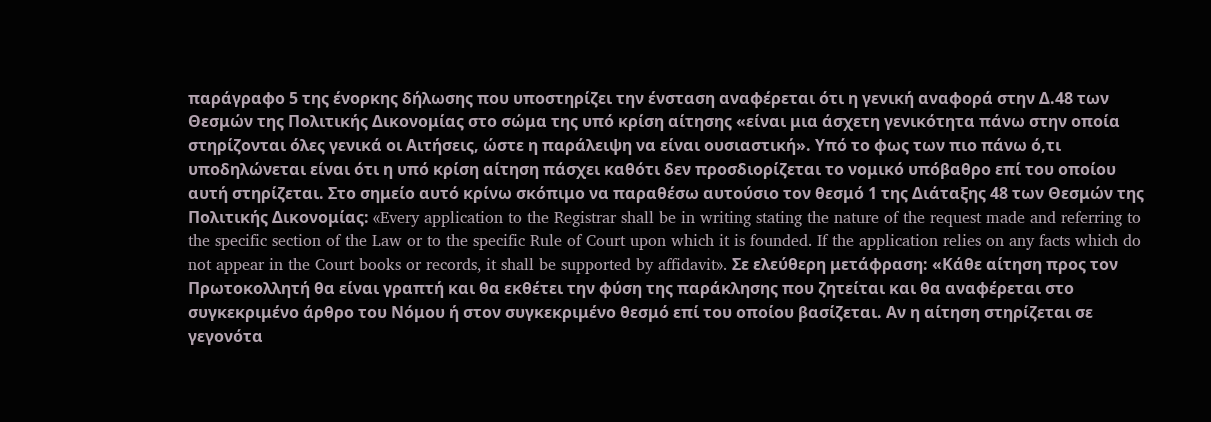παράγραφο 5 της ένορκης δήλωσης που υποστηρίζει την ένσταση αναφέρεται ότι η γενική αναφορά στην Δ.48 των Θεσμών της Πολιτικής Δικονομίας στο σώμα της υπό κρίση αίτησης «είναι μια άσχετη γενικότητα πάνω στην οποία στηρίζονται όλες γενικά οι Αιτήσεις, ώστε η παράλειψη να είναι ουσιαστική». Υπό το φως των πιο πάνω ό,τι υποδηλώνεται είναι ότι η υπό κρίση αίτηση πάσχει καθότι δεν προσδιορίζεται το νομικό υπόβαθρο επί του οποίου αυτή στηρίζεται. Στο σημείο αυτό κρίνω σκόπιμο να παραθέσω αυτούσιο τον θεσμό 1 της Διάταξης 48 των Θεσμών της Πολιτικής Δικονομίας: «Every application to the Registrar shall be in writing stating the nature of the request made and referring to the specific section of the Law or to the specific Rule of Court upon which it is founded. If the application relies on any facts which do not appear in the Court books or records, it shall be supported by affidavit». Σε ελεύθερη μετάφραση: «Κάθε αίτηση προς τον Πρωτοκολλητή θα είναι γραπτή και θα εκθέτει την φύση της παράκλησης που ζητείται και θα αναφέρεται στο συγκεκριμένο άρθρο του Νόμου ή στον συγκεκριμένο θεσμό επί του οποίου βασίζεται. Αν η αίτηση στηρίζεται σε γεγονότα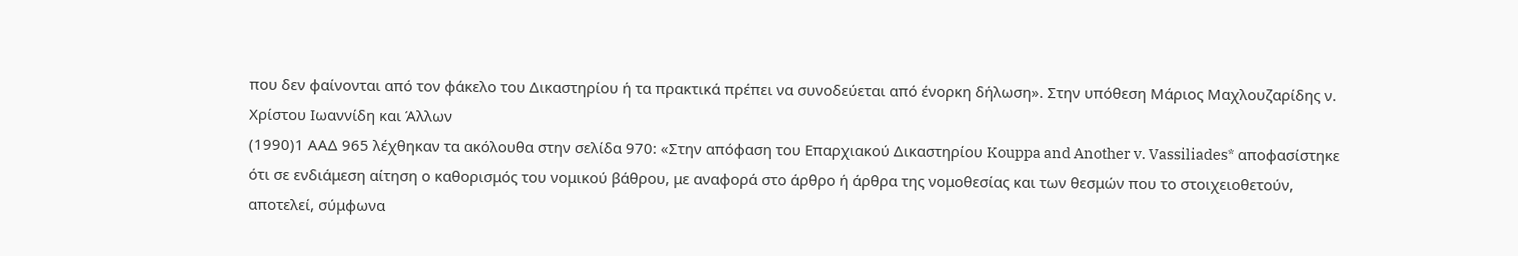που δεν φαίνονται από τον φάκελο του Δικαστηρίου ή τα πρακτικά πρέπει να συνοδεύεται από ένορκη δήλωση». Στην υπόθεση Μάριος Μαχλουζαρίδης ν. Χρίστου Ιωαννίδη και Άλλων
(1990)1 ΑΑΔ 965 λέχθηκαν τα ακόλουθα στην σελίδα 970: «Στην απόφαση του Επαρχιακού Δικαστηρίου Kouppa and Another v. Vassiliades* αποφασίστηκε ότι σε ενδιάμεση αίτηση ο καθορισμός του νομικού βάθρου, με αναφορά στο άρθρο ή άρθρα της νομοθεσίας και των θεσμών που το στοιχειοθετούν, αποτελεί, σύμφωνα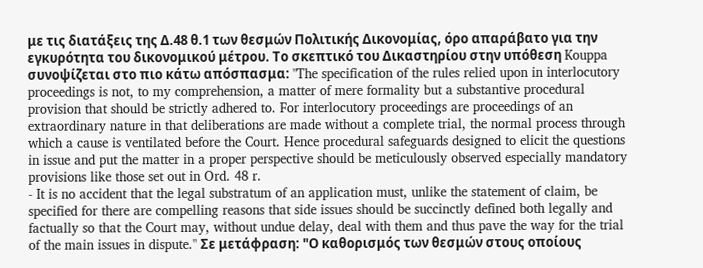με τις διατάξεις της Δ.48 θ.1 των θεσμών Πολιτικής Δικονομίας, όρο απαράβατο για την εγκυρότητα του δικονομικού μέτρου. Το σκεπτικό του Δικαστηρίου στην υπόθεση Kouppa συνοψίζεται στο πιο κάτω απόσπασμα: "The specification of the rules relied upon in interlocutory proceedings is not, to my comprehension, a matter of mere formality but a substantive procedural provision that should be strictly adhered to. For interlocutory proceedings are proceedings of an extraordinary nature in that deliberations are made without a complete trial, the normal process through which a cause is ventilated before the Court. Hence procedural safeguards designed to elicit the questions in issue and put the matter in a proper perspective should be meticulously observed especially mandatory provisions like those set out in Ord. 48 r.
- It is no accident that the legal substratum of an application must, unlike the statement of claim, be specified for there are compelling reasons that side issues should be succinctly defined both legally and factually so that the Court may, without undue delay, deal with them and thus pave the way for the trial of the main issues in dispute." Σε μετάφραση: "Ο καθορισμός των θεσμών στους οποίους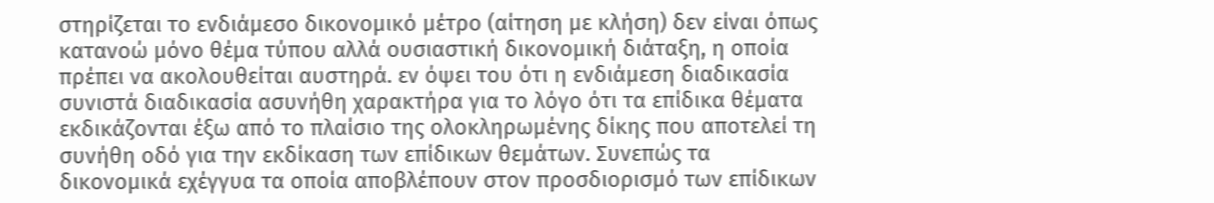στηρίζεται το ενδιάμεσο δικονομικό μέτρο (αίτηση με κλήση) δεν είναι όπως κατανοώ μόνο θέμα τύπου αλλά ουσιαστική δικονομική διάταξη, η οποία πρέπει να ακολουθείται αυστηρά. εν όψει του ότι η ενδιάμεση διαδικασία συνιστά διαδικασία ασυνήθη χαρακτήρα για το λόγο ότι τα επίδικα θέματα εκδικάζονται έξω από το πλαίσιο της ολοκληρωμένης δίκης που αποτελεί τη συνήθη οδό για την εκδίκαση των επίδικων θεμάτων. Συνεπώς τα δικονομικά εχέγγυα τα οποία αποβλέπουν στον προσδιορισμό των επίδικων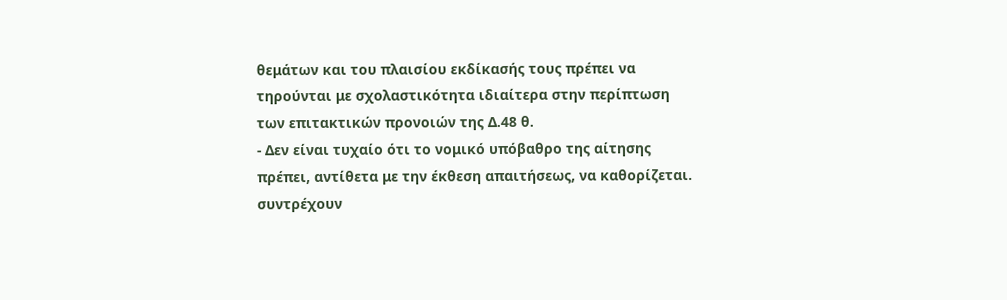θεμάτων και του πλαισίου εκδίκασής τους πρέπει να τηρούνται με σχολαστικότητα ιδιαίτερα στην περίπτωση των επιτακτικών προνοιών της Δ.48 θ.
- Δεν είναι τυχαίο ότι το νομικό υπόβαθρο της αίτησης πρέπει, αντίθετα με την έκθεση απαιτήσεως, να καθορίζεται. συντρέχουν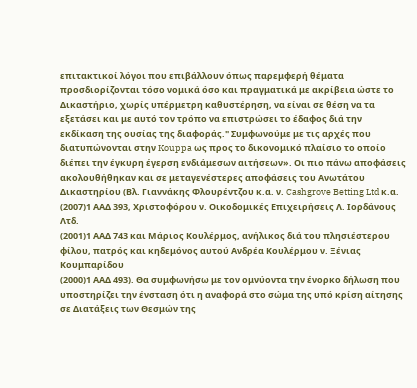επιτακτικοί λόγοι που επιβάλλουν όπως παρεμφερή θέματα προσδιορίζονται τόσο νομικά όσο και πραγματικά με ακρίβεια ώστε το Δικαστήριο, χωρίς υπέρμετρη καθυστέρηση, να είναι σε θέση να τα εξετάσει και με αυτό τον τρόπο να επιστρώσει το έδαφος διά την εκδίκαση της ουσίας της διαφοράς." Συμφωνούμε με τις αρχές που διατυπώνονται στην Kouppa ως προς το δικονομικό πλαίσιο το οποίο διέπει την έγκυρη έγερση ενδιάμεσων αιτήσεων». Οι πιο πάνω αποφάσεις ακολουθήθηκαν και σε μεταγενέστερες αποφάσεις του Ανωτάτου Δικαστηρίου (Βλ. Γιαννάκης Φλουρέντζου κ.α. ν. Cashgrove Betting Ltd κ.α.
(2007)1 ΑΑΔ 393, Χριστοφόρου ν. Οικοδομικές Επιχειρήσεις Λ. Ιορδάνους Λτδ.
(2001)1 ΑΑΔ 743 και Μάριος Κουλέρμος, ανήλικος διά του πλησιέστερου φίλου, πατρός και κηδεμόνος αυτού Ανδρέα Κουλέρμου ν. Ξένιας Κουμπαρίδου
(2000)1 ΑΑΔ 493). Θα συμφωνήσω με τον ομνύοντα την ένορκο δήλωση που υποστηρίζει την ένσταση ότι η αναφορά στο σώμα της υπό κρίση αίτησης σε Διατάξεις των Θεσμών της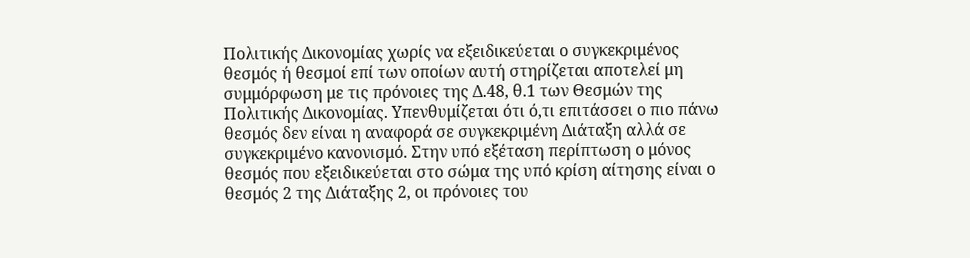Πολιτικής Δικονομίας χωρίς να εξειδικεύεται ο συγκεκριμένος θεσμός ή θεσμοί επί των οποίων αυτή στηρίζεται αποτελεί μη συμμόρφωση με τις πρόνοιες της Δ.48, θ.1 των Θεσμών της Πολιτικής Δικονομίας. Υπενθυμίζεται ότι ό,τι επιτάσσει ο πιο πάνω θεσμός δεν είναι η αναφορά σε συγκεκριμένη Διάταξη αλλά σε συγκεκριμένο κανονισμό. Στην υπό εξέταση περίπτωση ο μόνος θεσμός που εξειδικεύεται στο σώμα της υπό κρίση αίτησης είναι ο θεσμός 2 της Διάταξης 2, οι πρόνοιες του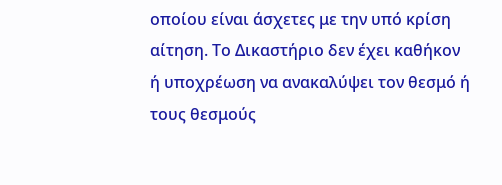οποίου είναι άσχετες με την υπό κρίση αίτηση. Το Δικαστήριο δεν έχει καθήκον ή υποχρέωση να ανακαλύψει τον θεσμό ή τους θεσμούς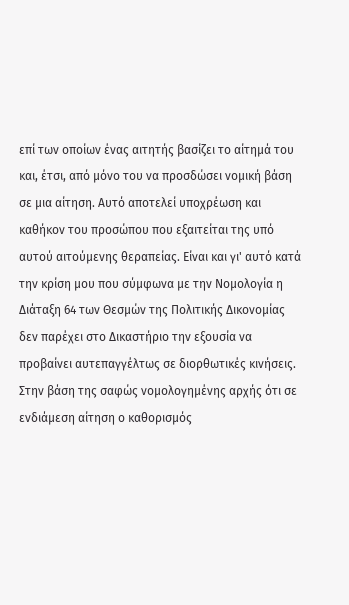επί των οποίων ένας αιτητής βασίζει το αίτημά του και, έτσι, από μόνο του να προσδώσει νομική βάση σε μια αίτηση. Αυτό αποτελεί υποχρέωση και καθήκον του προσώπου που εξαιτείται της υπό αυτού αιτούμενης θεραπείας. Είναι και γι' αυτό κατά την κρίση μου που σύμφωνα με την Νομολογία η Διάταξη 64 των Θεσμών της Πολιτικής Δικονομίας δεν παρέχει στο Δικαστήριο την εξουσία να προβαίνει αυτεπαγγέλτως σε διορθωτικές κινήσεις. Στην βάση της σαφώς νομολογημένης αρχής ότι σε ενδιάμεση αίτηση ο καθορισμός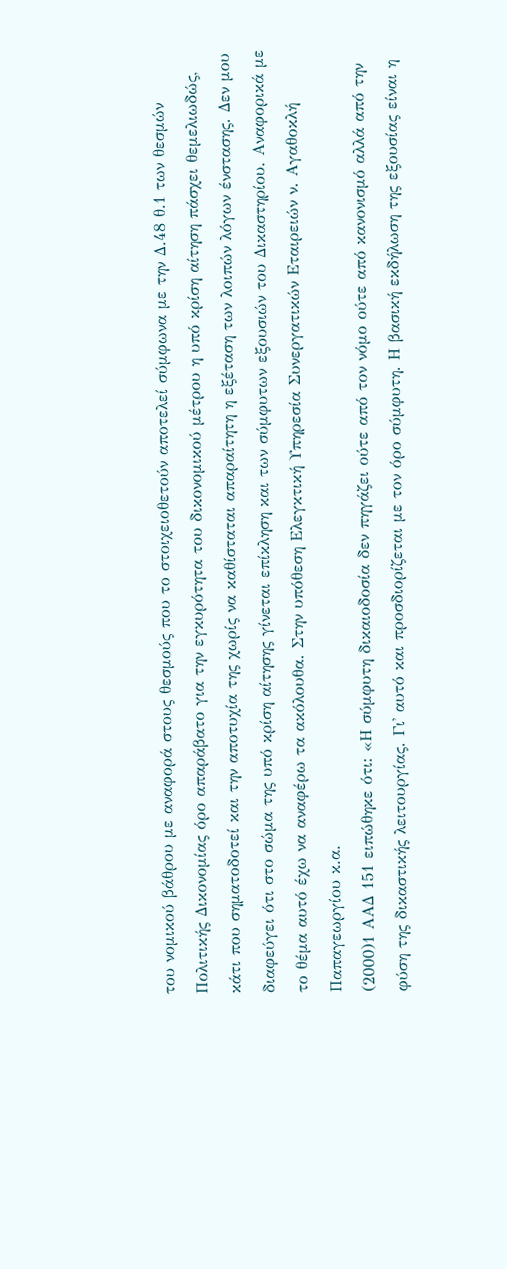του νομικού βάθρου με αναφορά στους θεσμούς που το στοιχειοθετούν αποτελεί σύμφωνα με την Δ.48 θ.1 των θεσμών Πολιτικής Δικονομίας όρο απαράβατο για την εγκυρότητα του δικονομικού μέτρου η υπό κρίση αίτηση πάσχει θεμελιωδώς, κάτι που σηματοδοτεί και την αποτυχία της χωρίς να καθίσταται απαραίτητη η εξέταση των λοιπών λόγων ένστασης. Δεν μου διαφεύγει ότι στο σώμα της υπό κρίση αίτησης γίνεται επίκληση και των σύμφυτων εξουσιών του Δικαστηρίου. Αναφορικά με το θέμα αυτό έχω να αναφέρω τα ακόλουθα. Στην υπόθεση Ελεγκτική Υπηρεσία Συνεργατικών Εταιρειών ν. Αγαθοκλή Παπαγεωργίου κ.α.
(2000)1 ΑΑΔ 151 ειπώθηκε ότι: «Η σύμφυτη δικαιοδοσία δεν πηγάζει ούτε από τον νόμο ούτε από κανονισμό αλλά από την φύση της δικαστικής λειτουργίας. Γι' αυτό και προσδιορίζεται με τον όρο σύμφυτη. Η βασική εκδήλωση της εξουσίας είναι η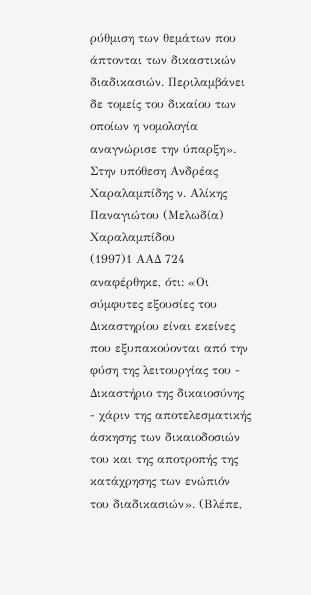ρύθμιση των θεμάτων που άπτονται των δικαστικών διαδικασιών. Περιλαμβάνει δε τομείς του δικαίου των οποίων η νομολογία αναγνώρισε την ύπαρξη». Στην υπόθεση Ανδρέας Χαραλαμπίδης ν. Αλίκης Παναγιώτου (Μελωδία) Χαραλαμπίδου
(1997)1 ΑΑΔ 724 αναφέρθηκε, ότι: «Οι σύμφυτες εξουσίες του Δικαστηρίου είναι εκείνες που εξυπακούονται από την φύση της λειτουργίας του - Δικαστήριο της δικαιοσύνης - χάριν της αποτελεσματικής άσκησης των δικαιοδοσιών του και της αποτροπής της κατάχρησης των ενώπιόν του διαδικασιών». (Βλέπε,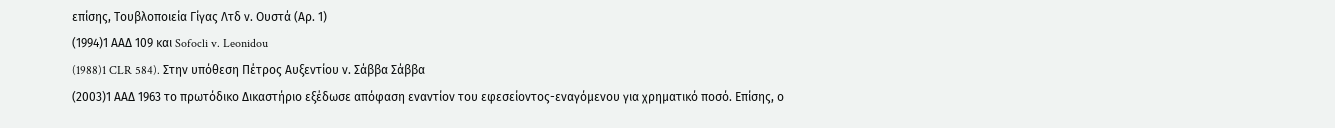επίσης, Τουβλοποιεία Γίγας Λτδ ν. Ουστά (Αρ. 1)
(1994)1 ΑΑΔ 109 και Sofocli v. Leonidou
(1988)1 CLR 584). Στην υπόθεση Πέτρος Αυξεντίου ν. Σάββα Σάββα
(2003)1 ΑΑΔ 1963 το πρωτόδικο Δικαστήριο εξέδωσε απόφαση εναντίον του εφεσείοντος-εναγόμενου για χρηματικό ποσό. Επίσης, ο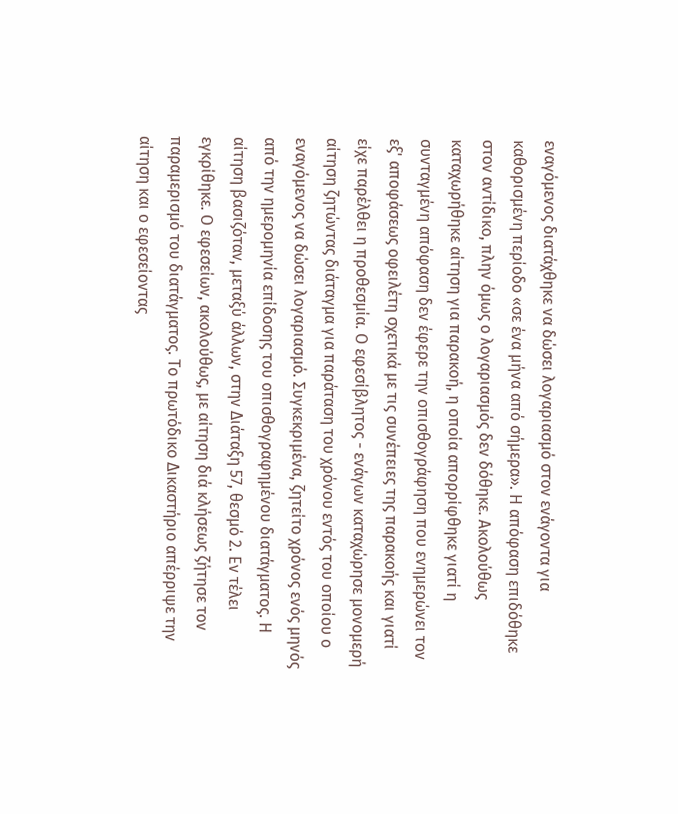εναγόμενος διατάχθηκε να δώσει λογαριασμό στον ενάγοντα για καθορισμένη περίοδο «σε ένα μήνα από σήμερα». Η απόφαση επιδόθηκε στον αντίδικο, πλην όμως ο λογαριασμός δεν δόθηκε. Ακολούθως καταχωρήθηκε αίτηση για παρακοή, η οποία απορρίφθηκε γιατί η συνταγμένη απόφαση δεν έφερε την οπισθογράφηση που ενημερώνει τον εξ' αποφάσεως οφειλέτη σχετικά με τις συνέπειες της παρακοής και γιατί είχε παρέλθει η προθεσμία. Ο εφεσίβλητος - ενάγων καταχώρησε μονομερή αίτηση ζητώντας διάταγμα για παράταση του χρόνου εντός του οποίου ο εναγόμενος να δώσει λογαριασμό. Συγκεκριμένα, ζητείτο χρόνος ενός μηνός από την ημερομηνία επίδοσης του οπισθογραφημένου διατάγματος. Η αίτηση βασιζόταν, μεταξύ άλλων, στην Διάταξη 57, θεσμό 2. Εν τέλει εγκρίθηκε. Ο εφεσείων, ακολούθως, με αίτηση διά κλήσεως ζήτησε τον παραμερισμό του διατάγματος. Το πρωτόδικο Δικαστήριο απέρριψε την αίτηση και ο εφεσείοντας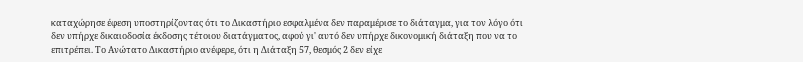καταχώρησε έφεση υποστηρίζοντας ότι το Δικαστήριο εσφαλμένα δεν παραμέρισε το διάταγμα, για τον λόγο ότι δεν υπήρχε δικαιοδοσία έκδοσης τέτοιου διατάγματος, αφού γι' αυτό δεν υπήρχε δικονομική διάταξη που να το επιτρέπει. Το Ανώτατο Δικαστήριο ανέφερε, ότι η Διάταξη 57, θεσμός 2 δεν είχε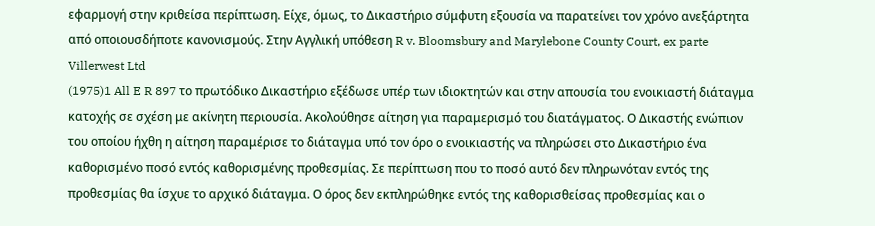εφαρμογή στην κριθείσα περίπτωση. Είχε, όμως, το Δικαστήριο σύμφυτη εξουσία να παρατείνει τον χρόνο ανεξάρτητα από οποιουσδήποτε κανονισμούς. Στην Αγγλική υπόθεση R v. Bloomsbury and Marylebone County Court, ex parte Villerwest Ltd
(1975)1 All E R 897 το πρωτόδικο Δικαστήριο εξέδωσε υπέρ των ιδιοκτητών και στην απουσία του ενοικιαστή διάταγμα κατοχής σε σχέση με ακίνητη περιουσία. Ακολούθησε αίτηση για παραμερισμό του διατάγματος. Ο Δικαστής ενώπιον του οποίου ήχθη η αίτηση παραμέρισε το διάταγμα υπό τον όρο ο ενοικιαστής να πληρώσει στο Δικαστήριο ένα καθορισμένο ποσό εντός καθορισμένης προθεσμίας. Σε περίπτωση που το ποσό αυτό δεν πληρωνόταν εντός της προθεσμίας θα ίσχυε το αρχικό διάταγμα. Ο όρος δεν εκπληρώθηκε εντός της καθορισθείσας προθεσμίας και ο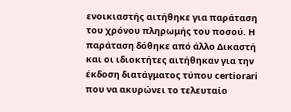ενοικιαστής αιτήθηκε για παράταση του χρόνου πληρωμής του ποσού. Η παράταση δόθηκε από άλλο Δικαστή και οι ιδιοκτήτες αιτήθηκαν για την έκδοση διατάγματος τύπου certiorari που να ακυρώνει το τελευταίο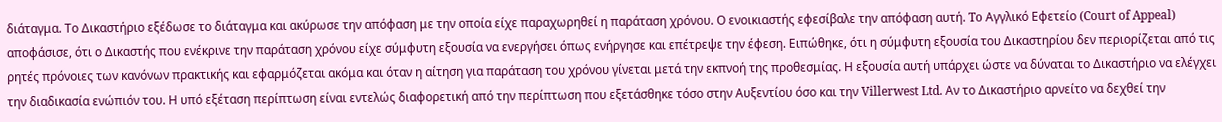διάταγμα. Το Δικαστήριο εξέδωσε το διάταγμα και ακύρωσε την απόφαση με την οποία είχε παραχωρηθεί η παράταση χρόνου. Ο ενοικιαστής εφεσίβαλε την απόφαση αυτή. To Αγγλικό Εφετείο (Court of Appeal) αποφάσισε, ότι ο Δικαστής που ενέκρινε την παράταση χρόνου είχε σύμφυτη εξουσία να ενεργήσει όπως ενήργησε και επέτρεψε την έφεση. Ειπώθηκε, ότι η σύμφυτη εξουσία του Δικαστηρίου δεν περιορίζεται από τις ρητές πρόνοιες των κανόνων πρακτικής και εφαρμόζεται ακόμα και όταν η αίτηση για παράταση του χρόνου γίνεται μετά την εκπνοή της προθεσμίας. Η εξουσία αυτή υπάρχει ώστε να δύναται το Δικαστήριο να ελέγχει την διαδικασία ενώπιόν του. Η υπό εξέταση περίπτωση είναι εντελώς διαφορετική από την περίπτωση που εξετάσθηκε τόσο στην Αυξεντίου όσο και την Villerwest Ltd. Αν το Δικαστήριο αρνείτο να δεχθεί την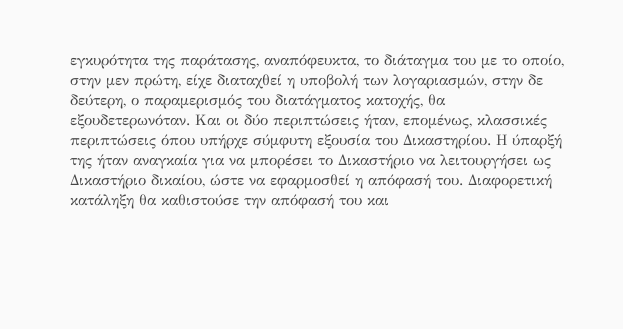εγκυρότητα της παράτασης, αναπόφευκτα, το διάταγμα του με το οποίο, στην μεν πρώτη, είχε διαταχθεί η υποβολή των λογαριασμών, στην δε δεύτερη, ο παραμερισμός του διατάγματος κατοχής, θα εξουδετερωνόταν. Και οι δύο περιπτώσεις ήταν, επομένως, κλασσικές περιπτώσεις όπου υπήρχε σύμφυτη εξουσία του Δικαστηρίου. Η ύπαρξή της ήταν αναγκαία για να μπορέσει το Δικαστήριο να λειτουργήσει ως Δικαστήριο δικαίου, ώστε να εφαρμοσθεί η απόφασή του. Διαφορετική κατάληξη θα καθιστούσε την απόφασή του και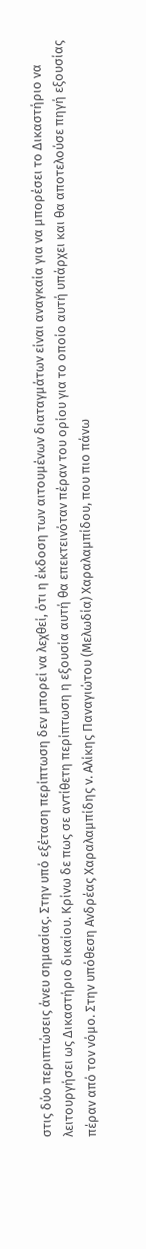στις δύο περιπτώσεις άνευ σημασίας. Στην υπό εξέταση περίπτωση δεν μπορεί να λεχθεί, ότι η έκδοση των αιτουμένων διαταγμάτων είναι αναγκαία για να μπορέσει το Δικαστήριο να λειτουργήσει ως Δικαστήριο δικαίου. Κρίνω δε πως σε αντίθετη περίπτωση η εξουσία αυτή θα επεκτεινόταν πέραν του ορίου για το οποίο αυτή υπάρχει και θα αποτελούσε πηγή εξουσίας πέραν από τον νόμο. Στην υπόθεση Ανδρέας Χαραλαμπίδης ν. Αλίκης Παναγιώτου (Μελωδία) Χαραλαμπίδου, που πιο πάνω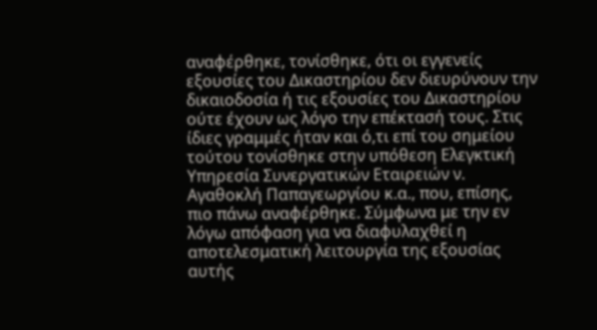αναφέρθηκε, τονίσθηκε, ότι οι εγγενείς εξουσίες του Δικαστηρίου δεν διευρύνουν την δικαιοδοσία ή τις εξουσίες του Δικαστηρίου ούτε έχουν ως λόγο την επέκτασή τους. Στις ίδιες γραμμές ήταν και ό,τι επί του σημείου τούτου τονίσθηκε στην υπόθεση Ελεγκτική Υπηρεσία Συνεργατικών Εταιρειών ν. Αγαθοκλή Παπαγεωργίου κ.α., που, επίσης, πιο πάνω αναφέρθηκε. Σύμφωνα με την εν λόγω απόφαση για να διαφυλαχθεί η αποτελεσματική λειτουργία της εξουσίας αυτής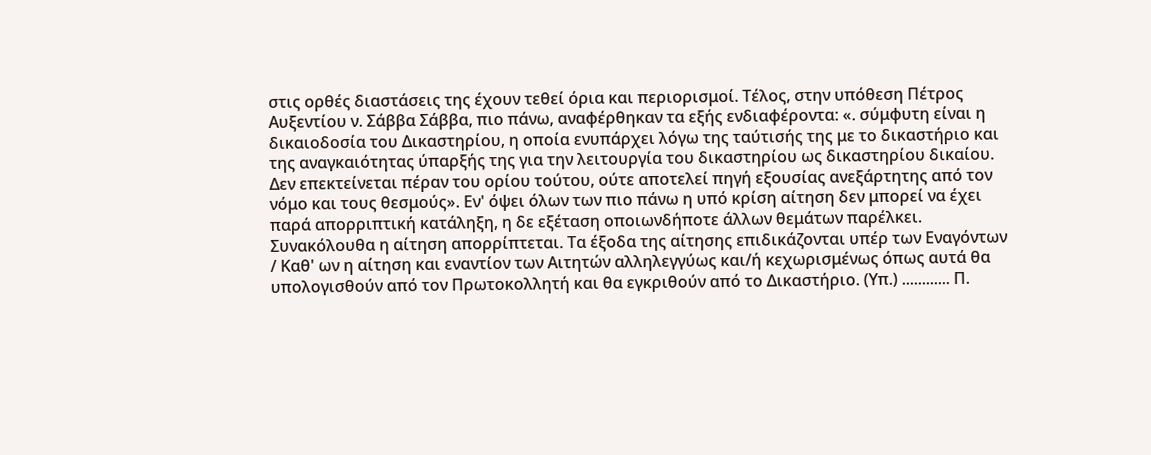στις ορθές διαστάσεις της έχουν τεθεί όρια και περιορισμοί. Τέλος, στην υπόθεση Πέτρος Αυξεντίου ν. Σάββα Σάββα, πιο πάνω, αναφέρθηκαν τα εξής ενδιαφέροντα: «. σύμφυτη είναι η δικαιοδοσία του Δικαστηρίου, η οποία ενυπάρχει λόγω της ταύτισής της με το δικαστήριο και της αναγκαιότητας ύπαρξής της για την λειτουργία του δικαστηρίου ως δικαστηρίου δικαίου. Δεν επεκτείνεται πέραν του ορίου τούτου, ούτε αποτελεί πηγή εξουσίας ανεξάρτητης από τον νόμο και τους θεσμούς». Εν' όψει όλων των πιο πάνω η υπό κρίση αίτηση δεν μπορεί να έχει παρά απορριπτική κατάληξη, η δε εξέταση οποιωνδήποτε άλλων θεμάτων παρέλκει. Συνακόλουθα η αίτηση απορρίπτεται. Τα έξοδα της αίτησης επιδικάζονται υπέρ των Εναγόντων / Καθ' ων η αίτηση και εναντίον των Αιτητών αλληλεγγύως και/ή κεχωρισμένως όπως αυτά θα υπολογισθούν από τον Πρωτοκολλητή και θα εγκριθούν από το Δικαστήριο. (Υπ.) ............ Π.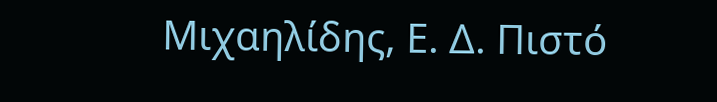Μιχαηλίδης, Ε. Δ. Πιστό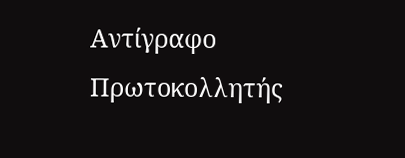Αντίγραφο Πρωτοκολλητής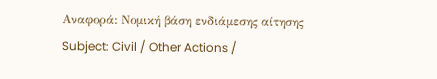Αναφορά: Νομική βάση ενδιάμεσης αίτησης Subject: Civil / Other Actions /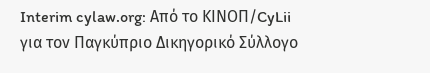Interim cylaw.org: Από το ΚΙΝOΠ/CyLii για τον Παγκύπριο Δικηγορικό Σύλλογο